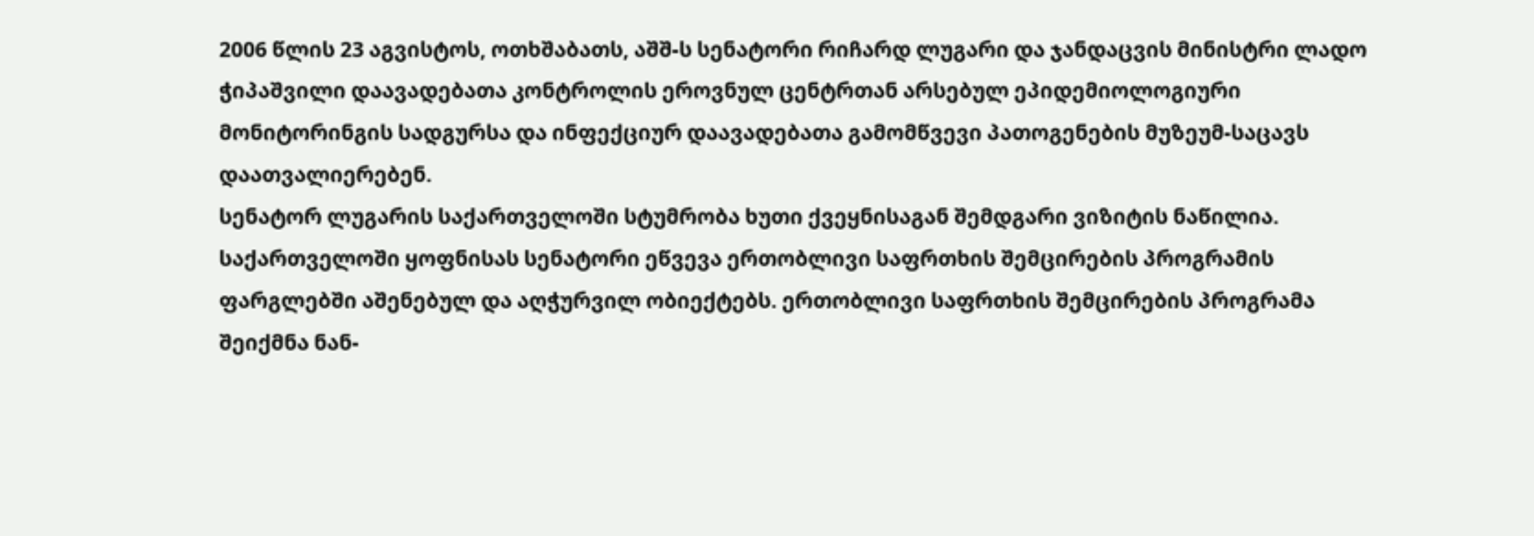2006 წლის 23 აგვისტოს, ოთხშაბათს, აშშ-ს სენატორი რიჩარდ ლუგარი და ჯანდაცვის მინისტრი ლადო ჭიპაშვილი დაავადებათა კონტროლის ეროვნულ ცენტრთან არსებულ ეპიდემიოლოგიური მონიტორინგის სადგურსა და ინფექციურ დაავადებათა გამომწვევი პათოგენების მუზეუმ-საცავს დაათვალიერებენ.
სენატორ ლუგარის საქართველოში სტუმრობა ხუთი ქვეყნისაგან შემდგარი ვიზიტის ნაწილია. საქართველოში ყოფნისას სენატორი ეწვევა ერთობლივი საფრთხის შემცირების პროგრამის ფარგლებში აშენებულ და აღჭურვილ ობიექტებს. ერთობლივი საფრთხის შემცირების პროგრამა შეიქმნა ნან-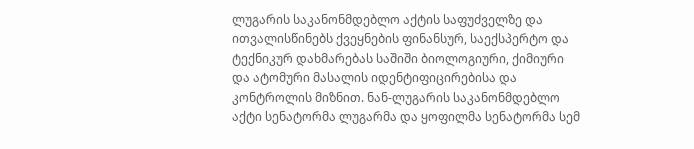ლუგარის საკანონმდებლო აქტის საფუძველზე და ითვალისწინებს ქვეყნების ფინანსურ, საექსპერტო და ტექნიკურ დახმარებას საშიში ბიოლოგიური, ქიმიური და ატომური მასალის იდენტიფიცირებისა და კონტროლის მიზნით. ნან-ლუგარის საკანონმდებლო აქტი სენატორმა ლუგარმა და ყოფილმა სენატორმა სემ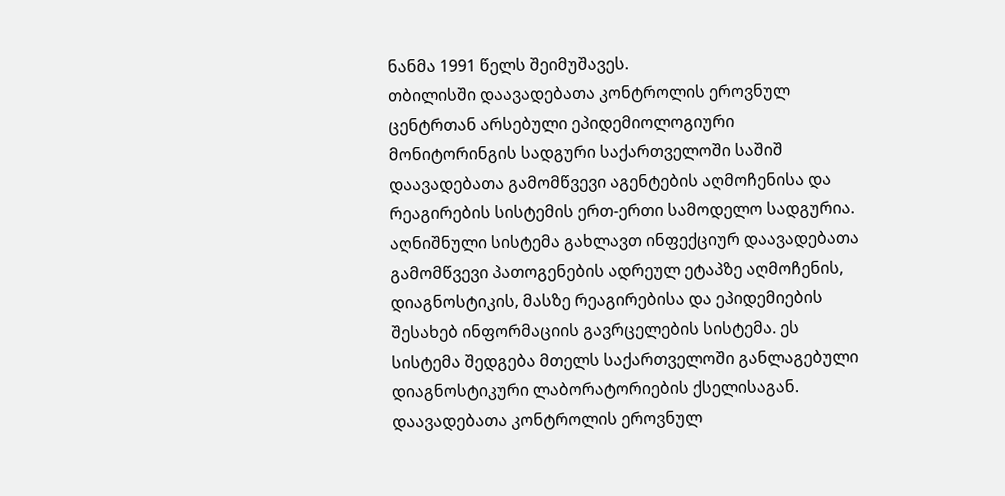ნანმა 1991 წელს შეიმუშავეს.
თბილისში დაავადებათა კონტროლის ეროვნულ ცენტრთან არსებული ეპიდემიოლოგიური მონიტორინგის სადგური საქართველოში საშიშ დაავადებათა გამომწვევი აგენტების აღმოჩენისა და რეაგირების სისტემის ერთ-ერთი სამოდელო სადგურია. აღნიშნული სისტემა გახლავთ ინფექციურ დაავადებათა გამომწვევი პათოგენების ადრეულ ეტაპზე აღმოჩენის, დიაგნოსტიკის, მასზე რეაგირებისა და ეპიდემიების შესახებ ინფორმაციის გავრცელების სისტემა. ეს სისტემა შედგება მთელს საქართველოში განლაგებული დიაგნოსტიკური ლაბორატორიების ქსელისაგან. დაავადებათა კონტროლის ეროვნულ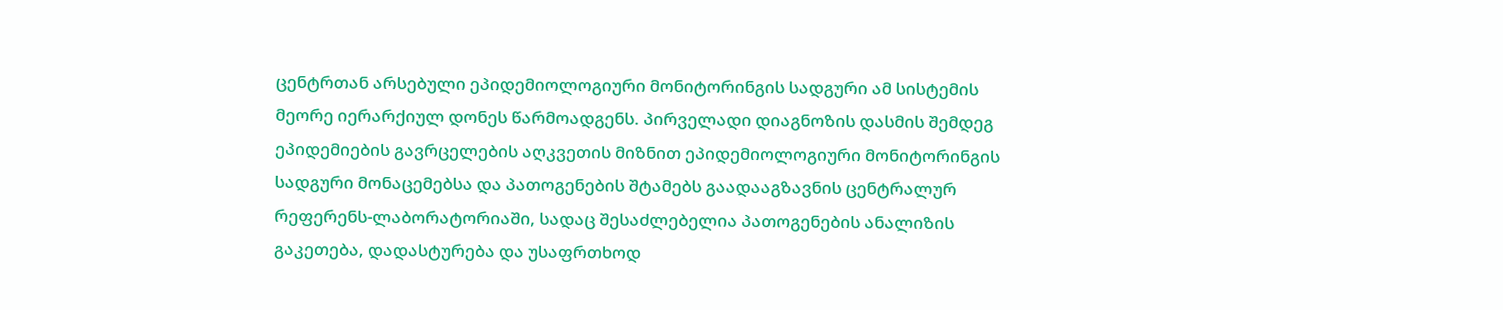ცენტრთან არსებული ეპიდემიოლოგიური მონიტორინგის სადგური ამ სისტემის მეორე იერარქიულ დონეს წარმოადგენს. პირველადი დიაგნოზის დასმის შემდეგ ეპიდემიების გავრცელების აღკვეთის მიზნით ეპიდემიოლოგიური მონიტორინგის სადგური მონაცემებსა და პათოგენების შტამებს გაადააგზავნის ცენტრალურ რეფერენს-ლაბორატორიაში, სადაც შესაძლებელია პათოგენების ანალიზის გაკეთება, დადასტურება და უსაფრთხოდ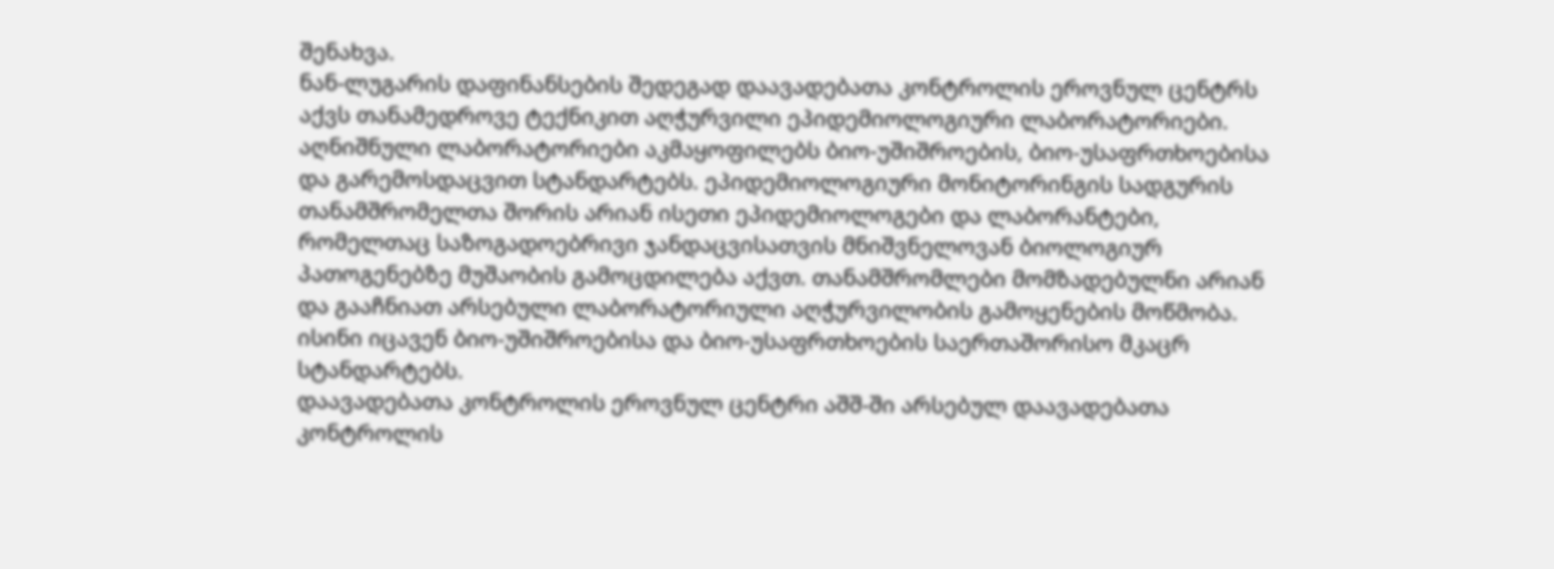შენახვა.
ნან-ლუგარის დაფინანსების შედეგად დაავადებათა კონტროლის ეროვნულ ცენტრს აქვს თანამედროვე ტექნიკით აღჭურვილი ეპიდემიოლოგიური ლაბორატორიები. აღნიშნული ლაბორატორიები აკმაყოფილებს ბიო-უშიშროების, ბიო-უსაფრთხოებისა და გარემოსდაცვით სტანდარტებს. ეპიდემიოლოგიური მონიტორინგის სადგურის თანამშრომელთა შორის არიან ისეთი ეპიდემიოლოგები და ლაბორანტები, რომელთაც საზოგადოებრივი ჯანდაცვისათვის მნიშვნელოვან ბიოლოგიურ პათოგენებზე მუშაობის გამოცდილება აქვთ. თანამშრომლები მომზადებულნი არიან და გააჩნიათ არსებული ლაბორატორიული აღჭურვილობის გამოყენების მოწმობა. ისინი იცავენ ბიო-უშიშროებისა და ბიო-უსაფრთხოების საერთაშორისო მკაცრ სტანდარტებს.
დაავადებათა კონტროლის ეროვნულ ცენტრი აშშ-ში არსებულ დაავადებათა კონტროლის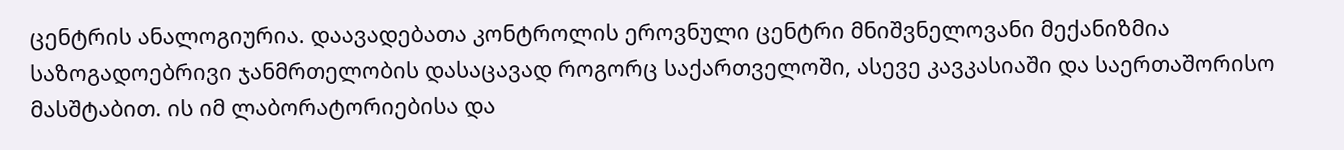ცენტრის ანალოგიურია. დაავადებათა კონტროლის ეროვნული ცენტრი მნიშვნელოვანი მექანიზმია საზოგადოებრივი ჯანმრთელობის დასაცავად როგორც საქართველოში, ასევე კავკასიაში და საერთაშორისო მასშტაბით. ის იმ ლაბორატორიებისა და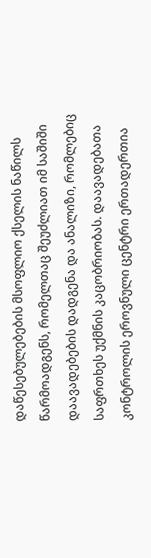დაწესებულებების მსოფლიო ქსელის ნაწილს წარმოადგენს, რომელთაც შეუძლიათ იმ საშიში დაავადებების დადგენა და ანალიზი, რომლებიც საფრთხეს უქმნის კაცობრიობას. დაავადებათა კონტროლის ეროვნული ცენტრი ერთადერთია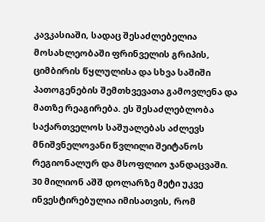კავკასიაში, სადაც შესაძლებელია მოსახლეობაში ფრინველის გრიპის, ციმბირის წყლულისა და სხვა საშიში პათოგენების შემთხვევათა გამოვლენა და მათზე რეაგირება. ეს შესაძლებლობა საქართველოს საშუალებას აძლევს მნიშვნელოვანი წვლილი შეიტანოს რეგიონალურ და მსოფლიო ჯანდაცვაში.
30 მილიონ აშშ დოლარზე მეტი უკვე ინვესტირებულია იმისათვის, რომ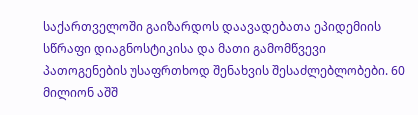საქართველოში გაიზარდოს დაავადებათა ეპიდემიის სწრაფი დიაგნოსტიკისა და მათი გამომწვევი პათოგენების უსაფრთხოდ შენახვის შესაძლებლობები. 60 მილიონ აშშ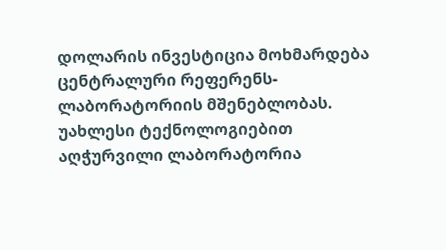დოლარის ინვესტიცია მოხმარდება ცენტრალური რეფერენს-ლაბორატორიის მშენებლობას. უახლესი ტექნოლოგიებით აღჭურვილი ლაბორატორია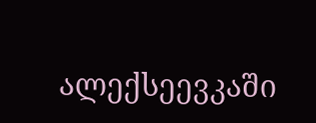ალექსეევკაში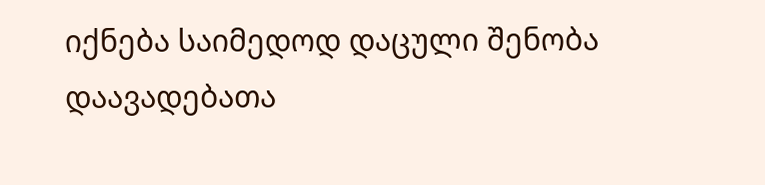იქნება საიმედოდ დაცული შენობა დაავადებათა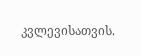კვლევისათვის.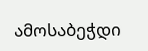ამოსაბეჭდი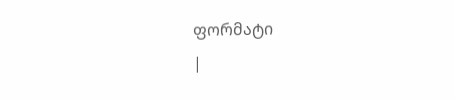ფორმატი
|